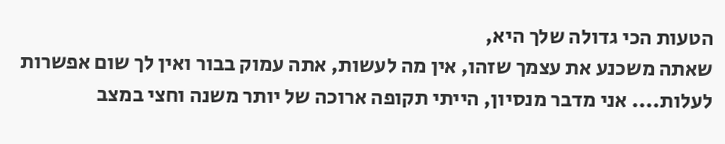הטעות הכי גדולה שלך היא,
שאתה משכנע את עצמך שזהו, אין מה לעשות, אתה עמוק בבור ואין לך שום אפשרות לעלות.... אני מדבר מנסיון, הייתי תקופה ארוכה של יותר משנה וחצי במצב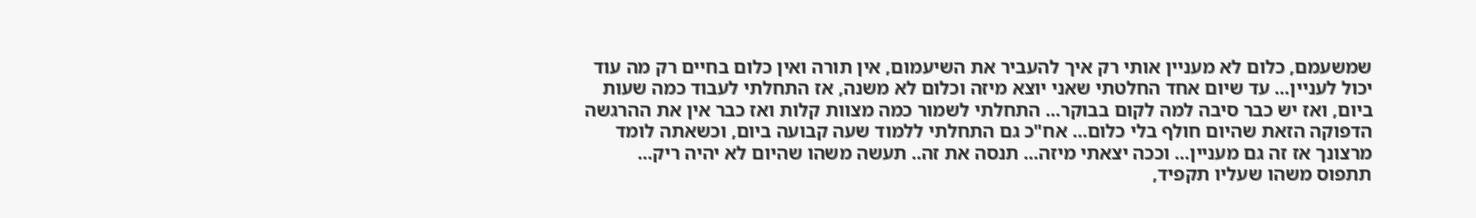שמשעמם, כלום לא מעניין אותי רק איך להעביר את השיעמום, אין תורה ואין כלום בחיים רק מה עוד יכול לעניין... עד שיום אחד החלטתי שאני יוצא מיזה וכלום לא משנה, אז התחלתי לעבוד כמה שעות ביום, ואז יש כבר סיבה למה לקום בבוקר... התחלתי לשמור כמה מצוות קלות ואז כבר אין את ההרגשה הדפוקה הזאת שהיום חולף בלי כלום... אח"כ גם התחלתי ללמוד שעה קבועה ביום, וכשאתה לומד מרצונך אז זה גם מעניין... וככה יצאתי מיזה... תנסה את זה.. תעשה משהו שהיום לא יהיה ריק... תתפוס משהו שעליו תקפיד,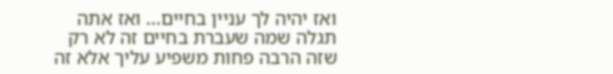ואז יהיה לך עניין בחיים... ואז אתה תגלה שמה שעברת בחיים זה לא רק שזה הרבה פחות משפיע עליך אלא זה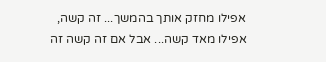אפילו מחזק אותך בהמשך... זה קשה, אפילו מאד קשה... אבל אם זה קשה זה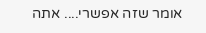אומר שזה אפשרי.... אתה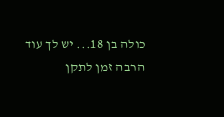כולה בן 18... יש לך עוד הרבה זמן לתקן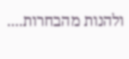ולהנות מהבחרות....